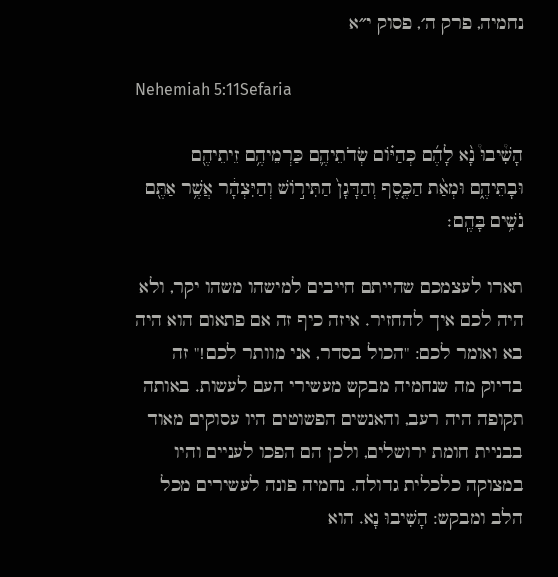נחמיה, פרק ה׳, פסוק י״א

Nehemiah 5:11Sefaria

הָשִׁ֩יבוּ֩ נָ֨א לָהֶ֜ם כְּהַיּ֗וֹם שְׂדֹתֵיהֶ֛ם כַּרְמֵיהֶ֥ם זֵיתֵיהֶ֖ם וּבָתֵּיהֶ֑ם וּמְאַ֨ת הַכֶּ֤סֶף וְהַדָּגָן֙ הַתִּיר֣וֹשׁ וְהַיִּצְהָ֔ר אֲשֶׁ֥ר אַתֶּ֖ם נֹשִׁ֥ים בָּהֶֽם׃

תארו לעצמכם שהייתם חייבים למישהו משהו יקר, ולא היה לכם איך להחזיר. איזה כיף זה אם פתאום הוא היה בא ואומר לכם: "הכול בסדר, אני מוותר לכם!" זה בדיוק מה שנחמיה מבקש מעשירי העם לעשות. באותה תקופה היה רעב, והאנשים הפשוטים היו עסוקים מאוד בבניית חומת ירושלים, ולכן הם הפכו לעניים והיו במצוקה כלכלית גדולה. נחמיה פונה לעשירים מכל הלב ומבקש: הָשִׁיבוּ נָא. הוא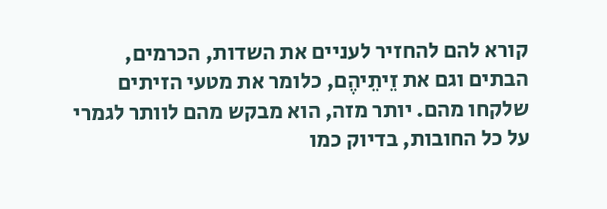קורא להם להחזיר לעניים את השדות, הכרמים, הבתים וגם את זֵיתֵיהֶם, כלומר את מטעי הזיתים שלקחו מהם. יותר מזה, הוא מבקש מהם לוותר לגמרי על כל החובות, בדיוק כמו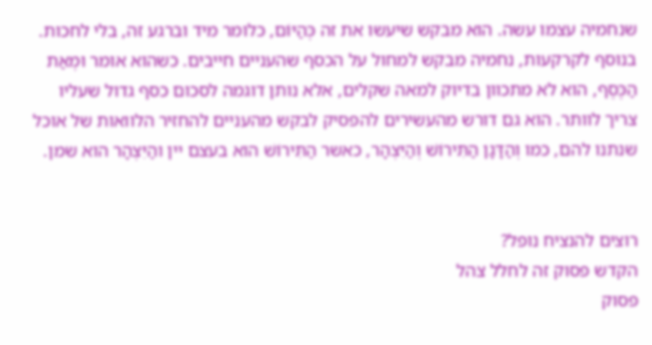שנחמיה עצמו עשה. הוא מבקש שיעשו את זה כְּהַיּוֹם, כלומר מיד וברגע זה, בלי לחכות. בנוסף לקרקעות, נחמיה מבקש למחול על הכסף שהעניים חייבים. כשהוא אומר וּמְאַת הַכֶּסֶף, הוא לא מתכוון בדיוק למאה שקלים, אלא נותן דוגמה לסכום כסף גדול שעליו צריך לוותר. הוא גם דורש מהעשירים להפסיק לבקש מהעניים להחזיר הלוואות של אוכל שנתנו להם, כמו וְהַדָּגָן הַתִּירוֹשׁ וְהַיִּצְהָר, כאשר הַתִּירוֹשׁ הוא בעצם יין והַיִּצְהָר הוא שמן.


רוצים להנציח נופל?
הקדש פסוק זה לחלל צהל
פסוק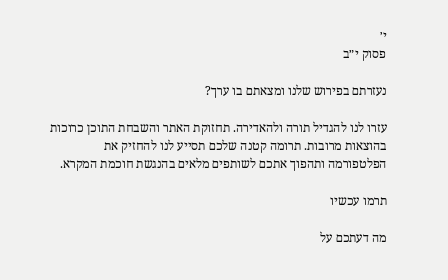י׳
פסוק י״ב

נעזרתם בפירוש שלנו ומצאתם בו ערך?

עזרו לנו להגדיל תורה ולהאדירה. תחזוקת האתר והשבחת התוכן כרוכות בהוצאות מרובות. תרומה קטנה שלכם תסייע לנו להחזיק את הפלטפורמה ותהפוך אתכם לשותפים מלאים בהנגשת חוכמת המקרא.

תרמו עכשיו

מה דעתכם על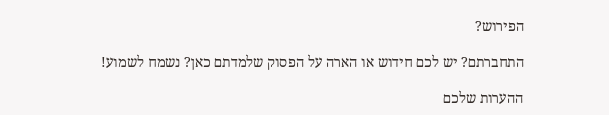הפירוש?

התחברתם? יש לכם חידוש או הארה על הפסוק שלמדתם כאן? נשמח לשמוע!

ההערות שלכם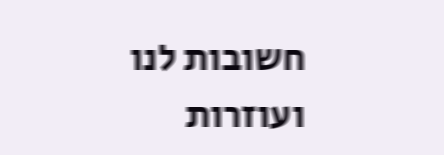חשובות לנו ועוזרות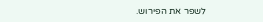לשפר את הפירוש.